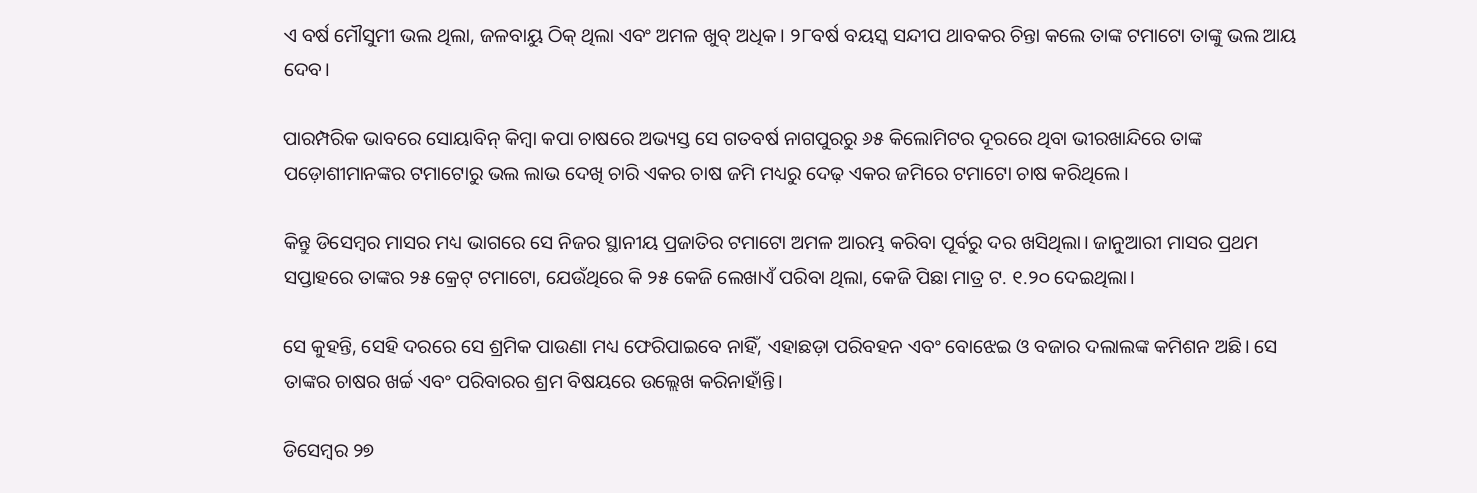ଏ ବର୍ଷ ମୌସୁମୀ ଭଲ ଥିଲା, ଜଳବାୟୁ ଠିକ୍‌ ଥିଲା ଏବଂ ଅମଳ ଖୁବ୍‌ ଅଧିକ। ୨୮ବର୍ଷ ବୟସ୍କ ସନ୍ଦୀପ ଥାବକର ଚିନ୍ତା କଲେ ତାଙ୍କ ଟମାଟୋ ତାଙ୍କୁ ଭଲ ଆୟ ଦେବ।

ପାରମ୍ପରିକ ଭାବରେ ସୋୟାବିନ୍‌ କିମ୍ବା କପା ଚାଷରେ ଅଭ୍ୟସ୍ତ ସେ ଗତବର୍ଷ ନାଗପୁରରୁ ୬୫ କିଲୋମିଟର ଦୂରରେ ଥିବା ଭୀରଖାନ୍ଦିରେ ତାଙ୍କ ପଡ଼ୋଶୀମାନଙ୍କର ଟମାଟୋରୁ ଭଲ ଲାଭ ଦେଖି ଚାରି ଏକର ଚାଷ ଜମି ମଧ୍ୟରୁ ଦେଢ଼ ଏକର ଜମିରେ ଟମାଟୋ ଚାଷ କରିଥିଲେ।

କିନ୍ତୁ ଡିସେମ୍ବର ମାସର ମଧ୍ୟ ଭାଗରେ ସେ ନିଜର ସ୍ଥାନୀୟ ପ୍ରଜାତିର ଟମାଟୋ ଅମଳ ଆରମ୍ଭ କରିବା ପୂର୍ବରୁ ଦର ଖସିଥିଲା। ଜାନୁଆରୀ ମାସର ପ୍ରଥମ ସପ୍ତାହରେ ତାଙ୍କର ୨୫ କ୍ରେଟ୍‌ ଟମାଟୋ, ଯେଉଁଥିରେ କି ୨୫ କେଜି ଲେଖାଏଁ ପରିବା ଥିଲା, କେଜି ପିଛା ମାତ୍ର ଟ. ୧.୨୦ ଦେଇଥିଲା।

ସେ କୁହନ୍ତି, ସେହି ଦରରେ ସେ ଶ୍ରମିକ ପାଉଣା ମଧ୍ୟ ଫେରିପାଇବେ ନାହିଁ, ଏହାଛଡ଼ା ପରିବହନ ଏବଂ ବୋଝେଇ ଓ ବଜାର ଦଲାଲଙ୍କ କମିଶନ ଅଛି। ସେ ତାଙ୍କର ଚାଷର ଖର୍ଚ୍ଚ ଏବଂ ପରିବାରର ଶ୍ରମ ବିଷୟରେ ଉଲ୍ଲେଖ କରିନାହାଁନ୍ତି।

ଡିସେମ୍ବର ୨୭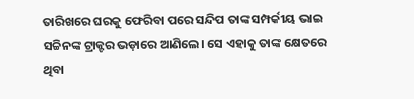ତାରିଖରେ ଘରକୁ ଫେରିବା ପରେ ସନ୍ଦିପ ତାଙ୍କ ସମ୍ପର୍କୀୟ ଭାଇ ସଚ୍ଚିନଙ୍କ ଟ୍ରାକ୍ଟର ଭଡ଼ାରେ ଆଣିଲେ। ସେ ଏହାକୁ ତାଙ୍କ କ୍ଷେତରେ ଥିବା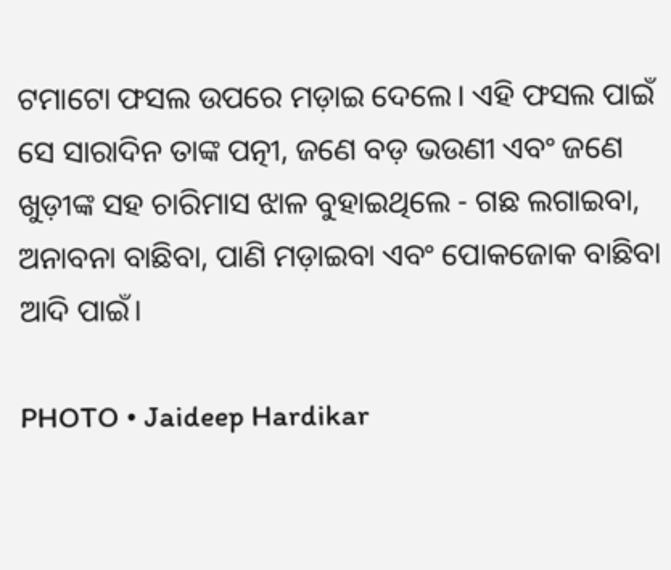ଟମାଟୋ ଫସଲ ଉପରେ ମଡ଼ାଇ ଦେଲେ। ଏହି ଫସଲ ପାଇଁ ସେ ସାରାଦିନ ତାଙ୍କ ପତ୍ନୀ, ଜଣେ ବଡ଼ ଭଉଣୀ ଏବଂ ଜଣେ ଖୁଡ଼ୀଙ୍କ ସହ ଚାରିମାସ ଝାଳ ବୁହାଇଥିଲେ - ଗଛ ଲଗାଇବା, ଅନାବନା ବାଛିବା, ପାଣି ମଡ଼ାଇବା ଏବଂ ପୋକଜୋକ ବାଛିବା ଆଦି ପାଇଁ।

PHOTO • Jaideep Hardikar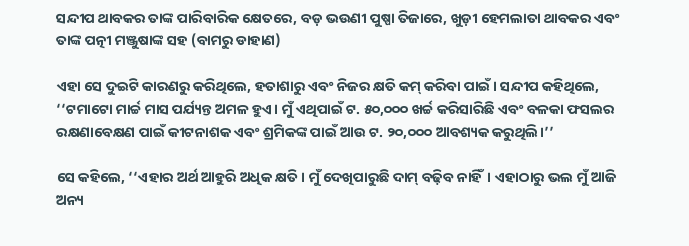ସନ୍ଦୀପ ଥାବକର ତାଙ୍କ ପାରିବାରିକ କ୍ଷେତରେ, ବଡ଼ ଭଉଣୀ ପୁଷ୍ପା ତିଜାରେ, ଖୁଡ଼ୀ ହେମଲାତା ଥାବକର ଏବଂ ତାଙ୍କ ପତ୍ନୀ ମଞ୍ଜୁଷାଙ୍କ ସହ (ବାମରୁ ଡାହାଣ)

ଏହା ସେ ଦୁଇଟି କାରଣରୁ କରିଥିଲେ, ହତାଶାରୁ ଏବଂ ନିଜର କ୍ଷତି କମ୍‌ କରିବା ପାଇଁ। ସନ୍ଦୀପ କହିଥିଲେ, ‘‘ଟମାଟୋ ମାର୍ଚ୍ଚ ମାସ ପର୍ଯ୍ୟନ୍ତ ଅମଳ ହୁଏ। ମୁଁ ଏଥିପାଇଁ ଟ. ୫୦,୦୦୦ ଖର୍ଚ୍ଚ କରିସାରିଛି ଏବଂ ବଳକା ଫସଲର ରକ୍ଷଣାବେକ୍ଷଣ ପାଇଁ କୀଟନାଶକ ଏବଂ ଶ୍ରମିକଙ୍କ ପାଇଁ ଆଉ ଟ. ୨୦,୦୦୦ ଆବଶ୍ୟକ କରୁଥିଲି।’’

ସେ କହିଲେ, ‘‘ଏହାର ଅର୍ଥ ଆହୁରି ଅଧିକ କ୍ଷତି। ମୁଁ ଦେଖିପାରୁଛି ଦାମ୍‌ ବଢ଼ିବ ନାହିଁ। ଏହାଠାରୁ ଭଲ ମୁଁ ଆଜି ଅନ୍ୟ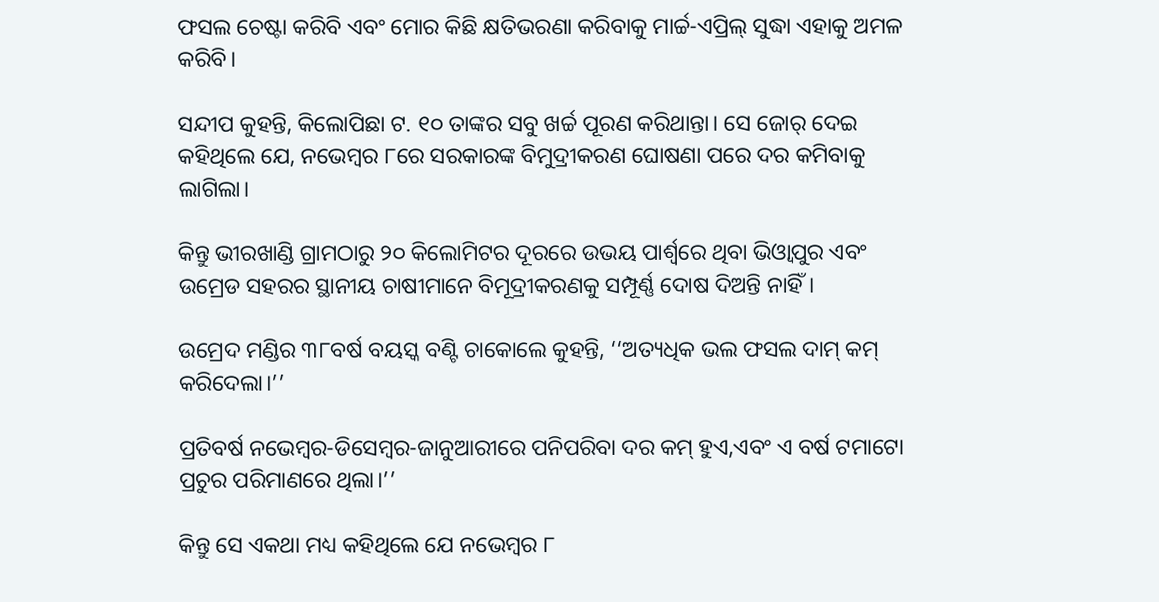ଫସଲ ଚେଷ୍ଟା କରିବି ଏବଂ ମୋର କିଛି କ୍ଷତିଭରଣା କରିବାକୁ ମାର୍ଚ୍ଚ-ଏପ୍ରିଲ୍‌ ସୁଦ୍ଧା ଏହାକୁ ଅମଳ କରିବି।

ସନ୍ଦୀପ କୁହନ୍ତି, କିଲୋପିଛା ଟ. ୧୦ ତାଙ୍କର ସବୁ ଖର୍ଚ୍ଚ ପୂରଣ କରିଥାନ୍ତା। ସେ ଜୋର୍‌ ଦେଇ କହିଥିଲେ ଯେ, ନଭେମ୍ବର ୮ରେ ସରକାରଙ୍କ ବିମୁଦ୍ରୀକରଣ ଘୋଷଣା ପରେ ଦର କମିବାକୁ ଲାଗିଲା।

କିନ୍ତୁ ଭୀରଖାଣ୍ଡି ଗ୍ରାମଠାରୁ ୨୦ କିଲୋମିଟର ଦୂରରେ ଉଭୟ ପାର୍ଶ୍ୱରେ ଥିବା ଭିଓ୍ୱାପୁର ଏବଂ ଉମ୍ରେଡ ସହରର ସ୍ଥାନୀୟ ଚାଷୀମାନେ ବିମୂଦ୍ରୀକରଣକୁ ସମ୍ପୂର୍ଣ୍ଣ ଦୋଷ ଦିଅନ୍ତି ନାହିଁ।

ଉମ୍ରେଦ ମଣ୍ଡିର ୩୮ବର୍ଷ ବୟସ୍କ ବଣ୍ଟି ଚାକୋଲେ କୁହନ୍ତି, ‘‘ଅତ୍ୟଧିକ ଭଲ ଫସଲ ଦାମ୍‌ କମ୍‌ କରିଦେଲା।’’

ପ୍ରତିବର୍ଷ ନଭେମ୍ବର-ଡିସେମ୍ବର-ଜାନୁଆରୀରେ ପନିପରିବା ଦର କମ୍‌ ହୁଏ,ଏବଂ ଏ ବର୍ଷ ଟମାଟୋ ପ୍ରଚୁର ପରିମାଣରେ ଥିଲା।’’

କିନ୍ତୁ ସେ ଏକଥା ମଧ୍ୟ କହିଥିଲେ ଯେ ନଭେମ୍ବର ୮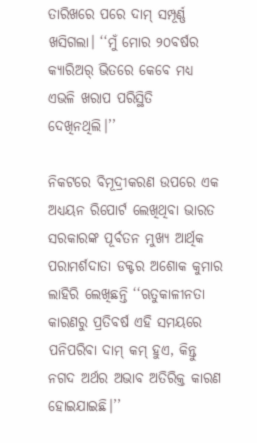ତାରିଖରେ ପରେ ଦାମ୍‌ ସମ୍ପୂର୍ଣ୍ଣ ଖସିଗଲା। ‘‘ମୁଁ ମୋର ୨୦ବର୍ଷର କ୍ୟାରିଅର୍‌ ଭିତରେ କେବେ ମଧ୍ୟ ଏଭଳି ଖରାପ ପରିସ୍ଥିତି ଦେଖିନଥିଲି।’’

ନିକଟରେ ବିମୂଦ୍ରୀକରଣ ଉପରେ ଏକ ଅଧ୍ୟୟନ ରିପୋର୍ଟ ଲେଖିଥିବା ଭାରତ ସରକାରଙ୍କ ପୂର୍ବତନ ମୁଖ୍ୟ ଆର୍ଥିକ ପରାମର୍ଶଦାତା ଡକ୍ଟର ଅଶୋକ କୁମାର ଲାହିରି ଲେଖିଛନ୍ତି ‘‘ଋତୁକାଳୀନତା କାରଣରୁ ପ୍ରତିବର୍ଷ ଏହି ସମୟରେ ପନିପରିବା ଦାମ୍‌ କମ୍‌ ହୁଏ, କିନ୍ତୁ ନଗଦ ଅର୍ଥର ଅଭାବ ଅତିରିକ୍ତ କାରଣ ହୋଇଯାଇଛି।’’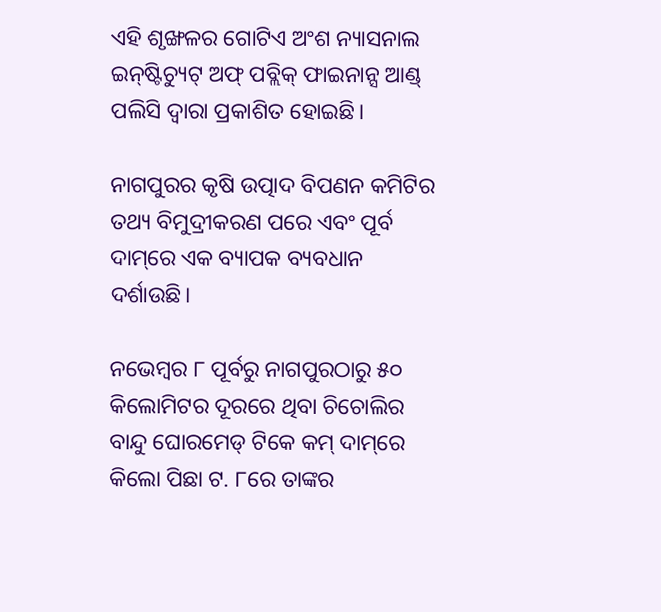ଏହି ଶୃଙ୍ଖଳର ଗୋଟିଏ ଅଂଶ ନ୍ୟାସନାଲ ଇନ୍‌ଷ୍ଟିଚ୍ୟୁଟ୍‌ ଅଫ୍‌ ପବ୍ଲିକ୍‌ ଫାଇନାନ୍ସ ଆଣ୍ଡ୍‌ ପଲିସି ଦ୍ୱାରା ପ୍ରକାଶିତ ହୋଇଛି।

ନାଗପୁରର କୃଷି ଉତ୍ପାଦ ବିପଣନ କମିଟିର ତଥ୍ୟ ବିମୁଦ୍ରୀକରଣ ପରେ ଏବଂ ପୂର୍ବ ଦାମ୍‌ରେ ଏକ ବ୍ୟାପକ ବ୍ୟବଧାନ ଦର୍ଶାଉଛି।

ନଭେମ୍ବର ୮ ପୂର୍ବରୁ ନାଗପୁରଠାରୁ ୫୦ କିଲୋମିଟର ଦୂରରେ ଥିବା ଚିଚୋଲିର ବାନ୍ଦୁ ଘୋରମେଡ୍‌ ଟିକେ କମ୍‌ ଦାମ୍‌ରେ କିଲୋ ପିଛା ଟ. ୮ରେ ତାଙ୍କର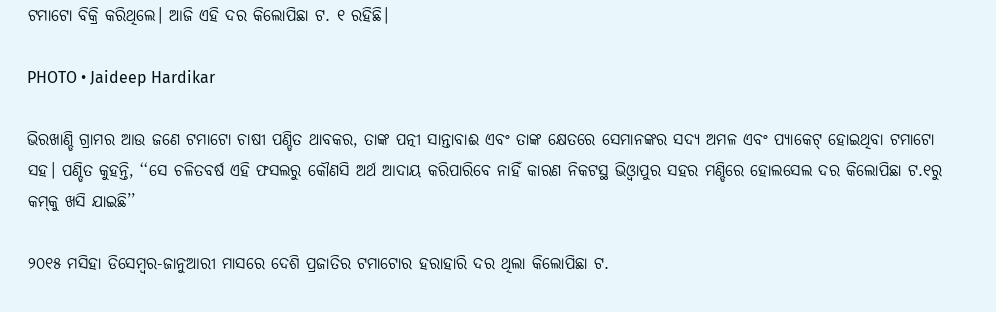ଟମାଟୋ ବିକ୍ରି କରିଥିଲେ। ଆଜି ଏହି ଦର କିଲୋପିଛା ଟ. ୧ ରହିଛି।

PHOTO • Jaideep Hardikar

ଭିରଖାଣ୍ଡି ଗ୍ରାମର ଆଉ ଜଣେ ଟମାଟୋ ଚାଷୀ ପଣ୍ଡିତ ଥାବକର, ତାଙ୍କ ପତ୍ନୀ ସାନ୍ତାବାଈ ଏବଂ ତାଙ୍କ କ୍ଷେତରେ ସେମାନଙ୍କର ସଦ୍ୟ ଅମଳ ଏବଂ ପ୍ୟାକେଟ୍‌ ହୋଇଥିବା ଟମାଟୋ ସହ। ପଣ୍ଡିତ କୁହନ୍ତି, ‘‘ସେ ଚଳିତବର୍ଷ ଏହି ଫସଲରୁ କୌଣସି ଅର୍ଥ ଆଦାୟ କରିପାରିବେ ନାହିଁ କାରଣ ନିକଟସ୍ଥ ଭିଓ୍ୱାପୁର ସହର ମଣ୍ଡିରେ ହୋଲସେଲ ଦର କିଲୋପିଛା ଟ.୧ରୁ କମ୍‌କୁ ଖସି ଯାଇଛି’’

୨୦୧୫ ମସିହା ଡିସେମ୍ବର-ଜାନୁଆରୀ ମାସରେ ଦେଶି ପ୍ରଜାତିର ଟମାଟୋର ହରାହାରି ଦର ଥିଲା କିଲୋପିଛା ଟ.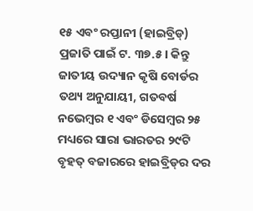୧୫ ଏବଂ ରପ୍ତାନୀ (ହାଇବ୍ରିଡ୍‌) ପ୍ରଜାତି ପାଇଁ ଟ. ୩୭.୫। କିନ୍ତୁ ଜାତୀୟ ଉଦ୍ୟାନ କୃଷି ବୋର୍ଡର ତଥ୍ୟ ଅନୁଯାୟୀ, ଗତବର୍ଷ ନଭେମ୍ବର ୧ ଏବଂ ଡିସେମ୍ବର ୨୫ ମଧ୍ୟରେ ସାରା ଭାରତର ୨୯ଟି ବୃହତ୍ ବଜାରରେ ହାଇବ୍ରିଡ୍‌ର ଦର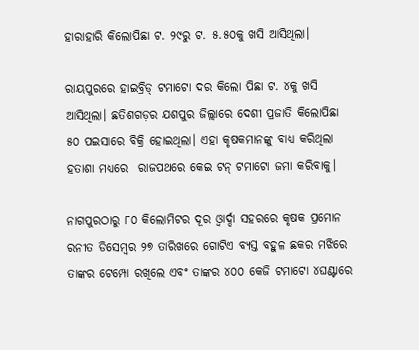ହାରାହାରି କିଲୋପିଛା ଟ. ୨୯ରୁ ଟ. ୫.୫୦କୁ ଖସି ଆସିଥିଲା।

ରାୟପୁରରେ ହାଇବ୍ରିଡ୍‌ ଟମାଟୋ ଦର କିଲୋ ପିଛା ଟ. ୪କୁ ଖସି ଆସିଥିଲା। ଛତିଶଗଡ଼ର ଯଶପୁର ଜିଲ୍ଲାରେ ଦେଶୀ ପ୍ରଜାତି କିଲୋପିଛା ୫୦ ପଇସାରେ ବିକ୍ରି ହୋଇଥିଲା। ଏହା କୃଷକମାନଙ୍କୁ ବାଧ୍ୟ କରିଥିଲା ହତାଶା ମଧ୍ୟରେ  ରାଜପଥରେ କେଇ ଟନ୍‌ ଟମାଟୋ ଜମା କରିବାକୁ।

ନାଗପୁରଠାରୁ ୮୦ କିଲୋମିଟର ଦୂର ଓ୍ୱାର୍ଦ୍ଦା ସହରରେ କୃଷକ ପ୍ରମୋନ ରନୀତ ଡିସେମ୍ବର ୨୭ ତାରିଖରେ ଗୋଟିଏ ବ୍ୟସ୍ତ ବହୁଳ ଛକର ମଝିରେ ତାଙ୍କର ଟେମ୍ପୋ ରଖିଲେ ଏବଂ ତାଙ୍କର ୪୦୦ କେଜି ଟମାଟୋ ୪ଘଣ୍ଟାରେ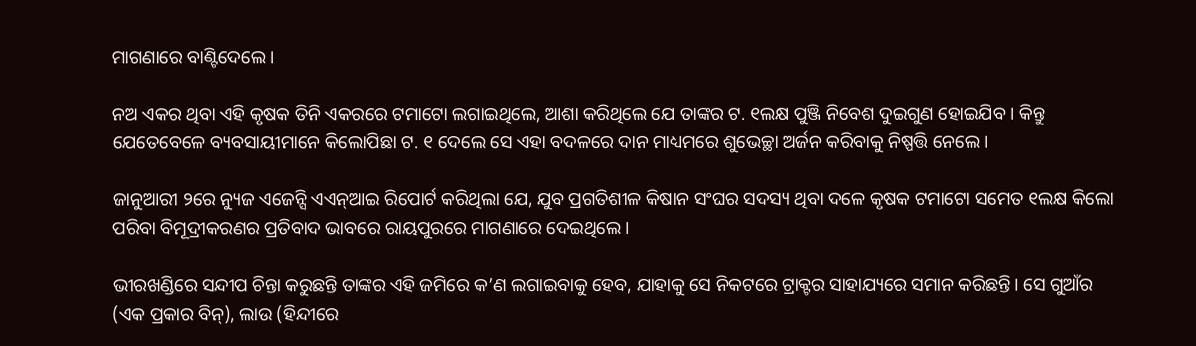ମାଗଣାରେ ବାଣ୍ଟିଦେଲେ।

ନଅ ଏକର ଥିବା ଏହି କୃଷକ ତିନି ଏକରରେ ଟମାଟୋ ଲଗାଇଥିଲେ, ଆଶା କରିଥିଲେ ଯେ ତାଙ୍କର ଟ. ୧ଲକ୍ଷ ପୁଞ୍ଜି ନିବେଶ ଦୁଇଗୁଣ ହୋଇଯିବ । କିନ୍ତୁ ଯେତେବେଳେ ବ୍ୟବସାୟୀମାନେ କିଲୋପିଛା ଟ. ୧ ଦେଲେ ସେ ଏହା ବଦଳରେ ଦାନ ମାଧ୍ୟମରେ ଶୁଭେଚ୍ଛା ଅର୍ଜନ କରିବାକୁ ନିଷ୍ପତ୍ତି ନେଲେ।

ଜାନୁଆରୀ ୨ରେ ନ୍ୟୁଜ ଏଜେନ୍ସି ଏଏନ୍‌ଆଇ ରିପୋର୍ଟ କରିଥିଲା ଯେ, ଯୁବ ପ୍ରଗତିଶୀଳ କିଷାନ ସଂଘର ସଦସ୍ୟ ଥିବା ଦଳେ କୃଷକ ଟମାଟୋ ସମେତ ୧ଲକ୍ଷ କିଲୋ ପରିବା ବିମୂଦ୍ରୀକରଣର ପ୍ରତିବାଦ ଭାବରେ ରାୟପୁରରେ ମାଗଣାରେ ଦେଇଥିଲେ।

ଭୀରଖଣ୍ଡିରେ ସନ୍ଦୀପ ଚିନ୍ତା କରୁଛନ୍ତି ତାଙ୍କର ଏହି ଜମିରେ କ’ଣ ଲଗାଇବାକୁ ହେବ, ଯାହାକୁ ସେ ନିକଟରେ ଟ୍ରାକ୍ଟର ସାହାଯ୍ୟରେ ସମାନ କରିଛନ୍ତି। ସେ ଗୁଆଁର (ଏକ ପ୍ରକାର ବିନ୍‌), ଲାଉ (ହିନ୍ଦୀରେ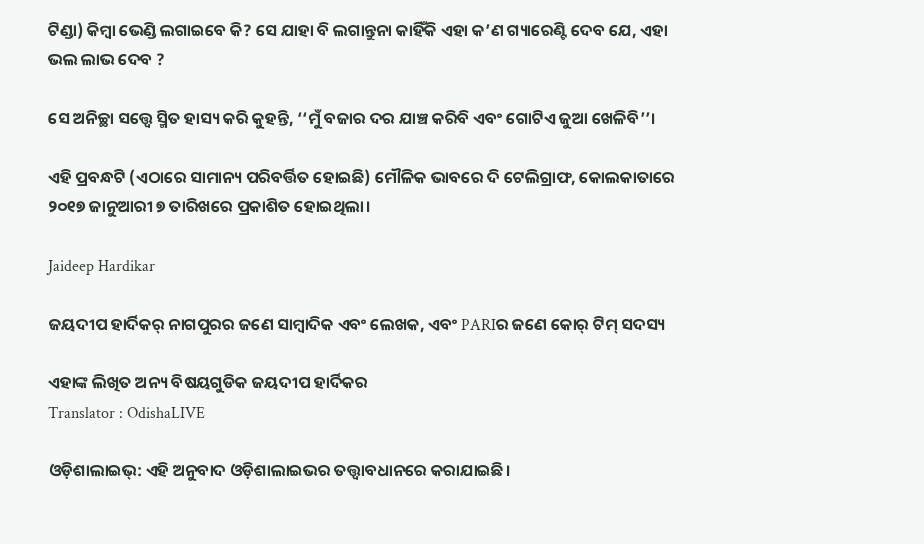ଟିଣ୍ଡା) କିମ୍ବା ଭେଣ୍ଡି ଲଗାଇବେ କି? ସେ ଯାହା ବି ଲଗାନ୍ତୁନା କାହିଁକି ଏହା କ’ଣ ଗ୍ୟାରେଣ୍ଟି ଦେବ ଯେ, ଏହା ଭଲ ଲାଭ ଦେବ ?

ସେ ଅନିଚ୍ଛା ସତ୍ତ୍ୱେ ସ୍ମିତ ହାସ୍ୟ କରି କୁହନ୍ତି, ‘‘ମୁଁ ବଜାର ଦର ଯାଞ୍ଚ କରିବି ଏବଂ ଗୋଟିଏ ଜୁଆ ଖେଳିବି’’।

ଏହି ପ୍ରବନ୍ଧଟି (ଏଠାରେ ସାମାନ୍ୟ ପରିବର୍ତ୍ତିତ ହୋଇଛି) ମୌଳିକ ଭାବରେ ଦି ଟେଲିଗ୍ରାଫ, କୋଲକାତାରେ ୨୦୧୭ ଜାନୁଆରୀ ୭ ତାରିଖରେ ପ୍ରକାଶିତ ହୋଇଥିଲା।

Jaideep Hardikar

ଜୟଦୀପ ହାର୍ଦିକର୍‌ ନାଗପୁରର ଜଣେ ସାମ୍ବାଦିକ ଏବଂ ଲେଖକ, ଏବଂ PARIର ଜଣେ କୋର୍‌ ଟିମ୍‌ ସଦସ୍ୟ

ଏହାଙ୍କ ଲିଖିତ ଅନ୍ୟ ବିଷୟଗୁଡିକ ଜୟଦୀପ ହାର୍ଦିକର
Translator : OdishaLIVE

ଓଡ଼ିଶାଲାଇଭ୍: ଏହି ଅନୁବାଦ ଓଡ଼ିଶାଲାଇଭର ତତ୍ତ୍ୱାବଧାନରେ କରାଯାଇଛି।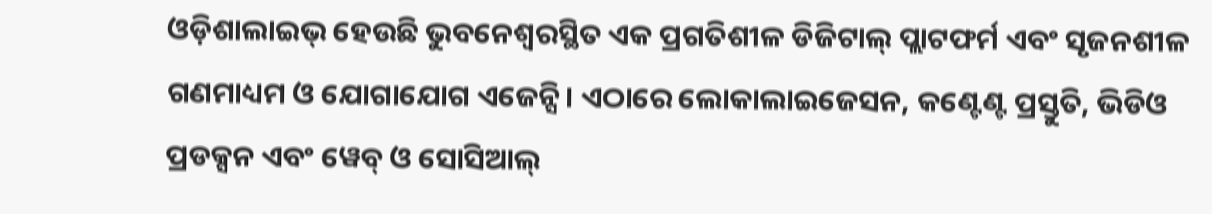ଓଡ଼ିଶାଲାଇଭ୍ ହେଉଛି ଭୁବନେଶ୍ୱରସ୍ଥିତ ଏକ ପ୍ରଗତିଶୀଳ ଡିଜିଟାଲ୍ ପ୍ଲାଟଫର୍ମ ଏବଂ ସୃଜନଶୀଳ ଗଣମାଧ୍ୟମ ଓ ଯୋଗାଯୋଗ ଏଜେନ୍ସି। ଏଠାରେ ଲୋକାଲାଇଜେସନ, କଣ୍ଟେଣ୍ଟ ପ୍ରସ୍ତୁତି, ଭିଡିଓ ପ୍ରଡକ୍ସନ ଏବଂ ୱେବ୍ ଓ ସୋସିଆଲ୍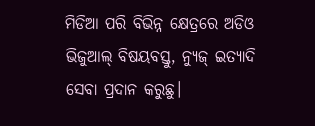ମିଡିଆ ପରି ବିଭିନ୍ନ କ୍ଷେତ୍ରରେ ଅଡିଓ ଭିଜୁଆଲ୍‌ ବିଷୟବସ୍ତୁ, ନ୍ୟୁଜ୍ ଇତ୍ୟାଦି ସେବା ପ୍ରଦାନ କରୁଛୁ।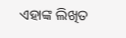ଏହାଙ୍କ ଲିଖିତ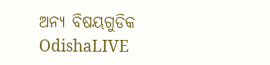ଅନ୍ୟ ବିଷୟଗୁଡିକ OdishaLIVE